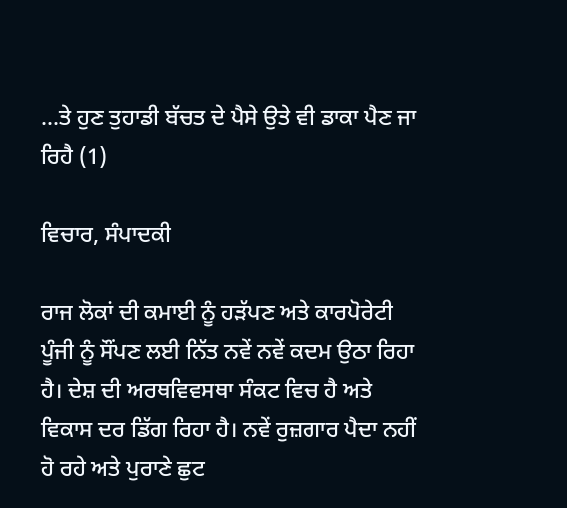...ਤੇ ਹੁਣ ਤੁਹਾਡੀ ਬੱਚਤ ਦੇ ਪੈਸੇ ਉਤੇ ਵੀ ਡਾਕਾ ਪੈਣ ਜਾ ਰਿਹੈ (1)

ਵਿਚਾਰ, ਸੰਪਾਦਕੀ

ਰਾਜ ਲੋਕਾਂ ਦੀ ਕਮਾਈ ਨੂੰ ਹੜੱਪਣ ਅਤੇ ਕਾਰਪੋਰੇਟੀ ਪੂੰਜੀ ਨੂੰ ਸੌਂਪਣ ਲਈ ਨਿੱਤ ਨਵੇਂ ਨਵੇਂ ਕਦਮ ਉਠਾ ਰਿਹਾ ਹੈ। ਦੇਸ਼ ਦੀ ਅਰਥਵਿਵਸਥਾ ਸੰਕਟ ਵਿਚ ਹੈ ਅਤੇ ਵਿਕਾਸ ਦਰ ਡਿੱਗ ਰਿਹਾ ਹੈ। ਨਵੇਂ ਰੁਜ਼ਗਾਰ ਪੈਦਾ ਨਹੀਂ ਹੋ ਰਹੇ ਅਤੇ ਪੁਰਾਣੇ ਛੁਟ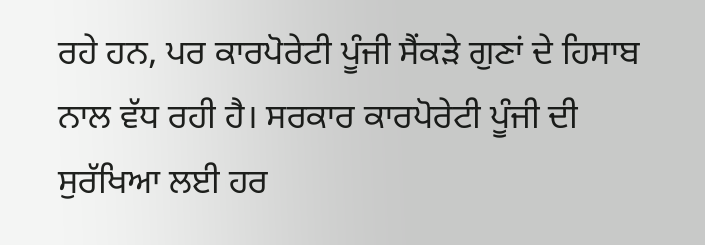ਰਹੇ ਹਨ, ਪਰ ਕਾਰਪੋਰੇਟੀ ਪੂੰਜੀ ਸੈਂਕੜੇ ਗੁਣਾਂ ਦੇ ਹਿਸਾਬ ਨਾਲ ਵੱਧ ਰਹੀ ਹੈ। ਸਰਕਾਰ ਕਾਰਪੋਰੇਟੀ ਪੂੰਜੀ ਦੀ ਸੁਰੱਖਿਆ ਲਈ ਹਰ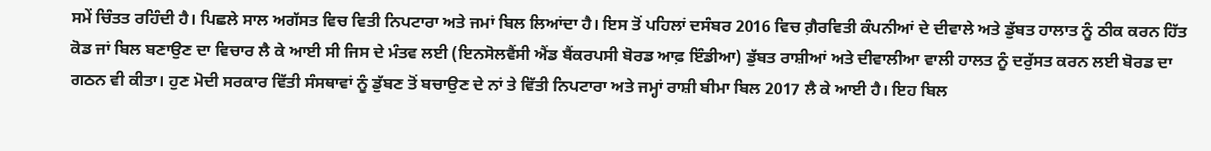ਸਮੇਂ ਚਿੰਤਤ ਰਹਿੰਦੀ ਹੈ। ਪਿਛਲੇ ਸਾਲ ਅਗੱਸਤ ਵਿਚ ਵਿਤੀ ਨਿਪਟਾਰਾ ਅਤੇ ਜਮਾਂ ਬਿਲ ਲਿਆਂਦਾ ਹੈ। ਇਸ ਤੋਂ ਪਹਿਲਾਂ ਦਸੰਬਰ 2016 ਵਿਚ ਗ਼ੈਰਵਿਤੀ ਕੰਪਨੀਆਂ ਦੇ ਦੀਵਾਲੇ ਅਤੇ ਡੁੱਬਤ ਹਾਲਾਤ ਨੂੰ ਠੀਕ ਕਰਨ ਹਿੱਤ ਕੋਡ ਜਾਂ ਬਿਲ ਬਣਾਉਣ ਦਾ ਵਿਚਾਰ ਲੈ ਕੇ ਆਈ ਸੀ ਜਿਸ ਦੇ ਮੰਤਵ ਲਈ (ਇਨਸੋਲਵੈਂਸੀ ਐਂਡ ਬੈਂਕਰਪਸੀ ਬੋਰਡ ਆਫ਼ ਇੰਡੀਆ) ਡੁੱਬਤ ਰਾਸ਼ੀਆਂ ਅਤੇ ਦੀਵਾਲੀਆ ਵਾਲੀ ਹਾਲਤ ਨੂੰ ਦਰੁੱਸਤ ਕਰਨ ਲਈ ਬੋਰਡ ਦਾ ਗਠਨ ਵੀ ਕੀਤਾ। ਹੁਣ ਮੋਦੀ ਸਰਕਾਰ ਵਿੱਤੀ ਸੰਸਥਾਵਾਂ ਨੂੰ ਡੁੱਬਣ ਤੋਂ ਬਚਾਉਣ ਦੇ ਨਾਂ ਤੇ ਵਿੱਤੀ ਨਿਪਟਾਰਾ ਅਤੇ ਜਮ੍ਹਾਂ ਰਾਸ਼ੀ ਬੀਮਾ ਬਿਲ 2017 ਲੈ ਕੇ ਆਈ ਹੈ। ਇਹ ਬਿਲ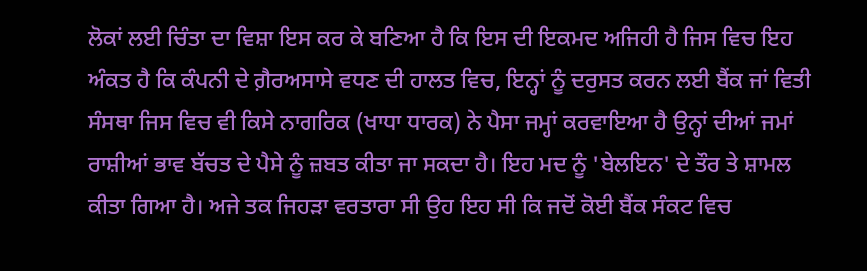ਲੋਕਾਂ ਲਈ ਚਿੰਤਾ ਦਾ ਵਿਸ਼ਾ ਇਸ ਕਰ ਕੇ ਬਣਿਆ ਹੈ ਕਿ ਇਸ ਦੀ ਇਕਮਦ ਅਜਿਹੀ ਹੈ ਜਿਸ ਵਿਚ ਇਹ ਅੰਕਤ ਹੈ ਕਿ ਕੰਪਨੀ ਦੇ ਗ਼ੈਰਅਸਾਸੇ ਵਧਣ ਦੀ ਹਾਲਤ ਵਿਚ, ਇਨ੍ਹਾਂ ਨੂੰ ਦਰੁਸਤ ਕਰਨ ਲਈ ਬੈਂਕ ਜਾਂ ਵਿਤੀ ਸੰਸਥਾ ਜਿਸ ਵਿਚ ਵੀ ਕਿਸੇ ਨਾਗਰਿਕ (ਖਾਧਾ ਧਾਰਕ) ਨੇ ਪੈਸਾ ਜਮ੍ਹਾਂ ਕਰਵਾਇਆ ਹੈ ਉਨ੍ਹਾਂ ਦੀਆਂ ਜਮਾਂ ਰਾਸ਼ੀਆਂ ਭਾਵ ਬੱਚਤ ਦੇ ਪੈਸੇ ਨੂੰ ਜ਼ਬਤ ਕੀਤਾ ਜਾ ਸਕਦਾ ਹੈ। ਇਹ ਮਦ ਨੂੰ 'ਬੇਲਇਨ' ਦੇ ਤੌਰ ਤੇ ਸ਼ਾਮਲ ਕੀਤਾ ਗਿਆ ਹੈ। ਅਜੇ ਤਕ ਜਿਹੜਾ ਵਰਤਾਰਾ ਸੀ ਉਹ ਇਹ ਸੀ ਕਿ ਜਦੋਂ ਕੋਈ ਬੈਂਕ ਸੰਕਟ ਵਿਚ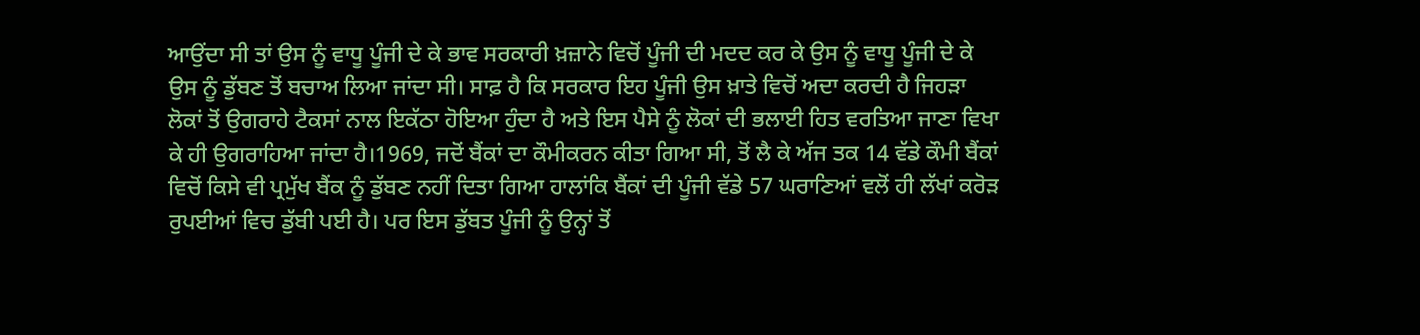ਆਉਂਦਾ ਸੀ ਤਾਂ ਉਸ ਨੂੰ ਵਾਧੂ ਪੂੰਜੀ ਦੇ ਕੇ ਭਾਵ ਸਰਕਾਰੀ ਖ਼ਜ਼ਾਨੇ ਵਿਚੋਂ ਪੂੰਜੀ ਦੀ ਮਦਦ ਕਰ ਕੇ ਉਸ ਨੂੰ ਵਾਧੂ ਪੂੰਜੀ ਦੇ ਕੇ ਉਸ ਨੂੰ ਡੁੱਬਣ ਤੋਂ ਬਚਾਅ ਲਿਆ ਜਾਂਦਾ ਸੀ। ਸਾਫ਼ ਹੈ ਕਿ ਸਰਕਾਰ ਇਹ ਪੂੰਜੀ ਉਸ ਖ਼ਾਤੇ ਵਿਚੋਂ ਅਦਾ ਕਰਦੀ ਹੈ ਜਿਹੜਾ ਲੋਕਾਂ ਤੋਂ ਉਗਰਾਹੇ ਟੈਕਸਾਂ ਨਾਲ ਇਕੱਠਾ ਹੋਇਆ ਹੁੰਦਾ ਹੈ ਅਤੇ ਇਸ ਪੈਸੇ ਨੂੰ ਲੋਕਾਂ ਦੀ ਭਲਾਈ ਹਿਤ ਵਰਤਿਆ ਜਾਣਾ ਵਿਖਾ ਕੇ ਹੀ ਉਗਰਾਹਿਆ ਜਾਂਦਾ ਹੈ।1969, ਜਦੋਂ ਬੈਂਕਾਂ ਦਾ ਕੌਮੀਕਰਨ ਕੀਤਾ ਗਿਆ ਸੀ, ਤੋਂ ਲੈ ਕੇ ਅੱਜ ਤਕ 14 ਵੱਡੇ ਕੌਮੀ ਬੈਂਕਾਂ ਵਿਚੋਂ ਕਿਸੇ ਵੀ ਪ੍ਰਮੁੱਖ ਬੈਂਕ ਨੂੰ ਡੁੱਬਣ ਨਹੀਂ ਦਿਤਾ ਗਿਆ ਹਾਲਾਂਕਿ ਬੈਂਕਾਂ ਦੀ ਪੂੰਜੀ ਵੱਡੇ 57 ਘਰਾਣਿਆਂ ਵਲੋਂ ਹੀ ਲੱਖਾਂ ਕਰੋੜ ਰੁਪਈਆਂ ਵਿਚ ਡੁੱਬੀ ਪਈ ਹੈ। ਪਰ ਇਸ ਡੁੱਬਤ ਪੂੰਜੀ ਨੂੰ ਉਨ੍ਹਾਂ ਤੋਂ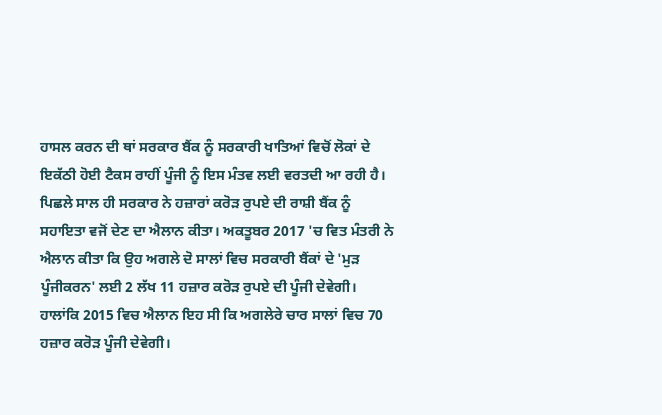ਹਾਸਲ ਕਰਨ ਦੀ ਥਾਂ ਸਰਕਾਰ ਬੈਂਕ ਨੂੰ ਸਰਕਾਰੀ ਖਾਤਿਆਂ ਵਿਚੋਂ ਲੋਕਾਂ ਦੇ ਇਕੱਠੀ ਹੋਈ ਟੈਕਸ ਰਾਹੀਂ ਪੂੰਜੀ ਨੂੰ ਇਸ ਮੰਤਵ ਲਈ ਵਰਤਦੀ ਆ ਰਹੀ ਹੈ। ਪਿਛਲੇ ਸਾਲ ਹੀ ਸਰਕਾਰ ਨੇ ਹਜ਼ਾਰਾਂ ਕਰੋੜ ਰੁਪਏ ਦੀ ਰਾਸ਼ੀ ਬੈਂਕ ਨੂੰ ਸਹਾਇਤਾ ਵਜੋਂ ਦੇਣ ਦਾ ਐਲਾਨ ਕੀਤਾ। ਅਕਤੂਬਰ 2017 'ਚ ਵਿਤ ਮੰਤਰੀ ਨੇ ਐਲਾਨ ਕੀਤਾ ਕਿ ਉਹ ਅਗਲੇ ਦੋ ਸਾਲਾਂ ਵਿਚ ਸਰਕਾਰੀ ਬੈਂਕਾਂ ਦੇ 'ਮੁੜ ਪੂੰਜੀਕਰਨ' ਲਈ 2 ਲੱਖ 11 ਹਜ਼ਾਰ ਕਰੋੜ ਰੁਪਏ ਦੀ ਪੂੰਜੀ ਦੇਵੇਗੀ। ਹਾਲਾਂਕਿ 2015 ਵਿਚ ਐਲਾਨ ਇਹ ਸੀ ਕਿ ਅਗਲੇਰੇ ਚਾਰ ਸਾਲਾਂ ਵਿਚ 70 ਹਜ਼ਾਰ ਕਰੋੜ ਪੂੰਜੀ ਦੇਵੇਗੀ।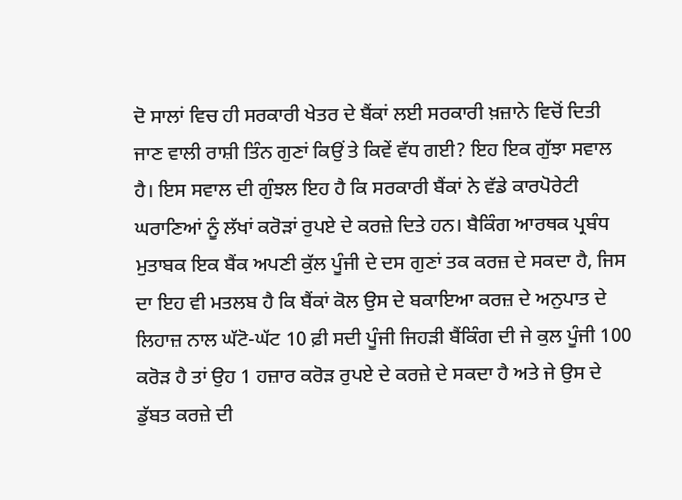ਦੋ ਸਾਲਾਂ ਵਿਚ ਹੀ ਸਰਕਾਰੀ ਖੇਤਰ ਦੇ ਬੈਂਕਾਂ ਲਈ ਸਰਕਾਰੀ ਖ਼ਜ਼ਾਨੇ ਵਿਚੋਂ ਦਿਤੀ ਜਾਣ ਵਾਲੀ ਰਾਸ਼ੀ ਤਿੰਨ ਗੁਣਾਂ ਕਿਉਂ ਤੇ ਕਿਵੇਂ ਵੱਧ ਗਈ? ਇਹ ਇਕ ਗੁੱਝਾ ਸਵਾਲ ਹੈ। ਇਸ ਸਵਾਲ ਦੀ ਗੁੰਝਲ ਇਹ ਹੈ ਕਿ ਸਰਕਾਰੀ ਬੈਂਕਾਂ ਨੇ ਵੱਡੇ ਕਾਰਪੋਰੇਟੀ ਘਰਾਣਿਆਂ ਨੂੰ ਲੱਖਾਂ ਕਰੋੜਾਂ ਰੁਪਏ ਦੇ ਕਰਜ਼ੇ ਦਿਤੇ ਹਨ। ਬੈਕਿੰਗ ਆਰਥਕ ਪ੍ਰਬੰਧ ਮੁਤਾਬਕ ਇਕ ਬੈਂਕ ਅਪਣੀ ਕੁੱਲ ਪੂੰਜੀ ਦੇ ਦਸ ਗੁਣਾਂ ਤਕ ਕਰਜ਼ ਦੇ ਸਕਦਾ ਹੈ, ਜਿਸ ਦਾ ਇਹ ਵੀ ਮਤਲਬ ਹੈ ਕਿ ਬੈਂਕਾਂ ਕੋਲ ਉਸ ਦੇ ਬਕਾਇਆ ਕਰਜ਼ ਦੇ ਅਨੁਪਾਤ ਦੇ ਲਿਹਾਜ਼ ਨਾਲ ਘੱਟੋ-ਘੱਟ 10 ਫ਼ੀ ਸਦੀ ਪੂੰਜੀ ਜਿਹੜੀ ਬੈਂਕਿੰਗ ਦੀ ਜੇ ਕੁਲ ਪੂੰਜੀ 100 ਕਰੋੜ ਹੈ ਤਾਂ ਉਹ 1 ਹਜ਼ਾਰ ਕਰੋੜ ਰੁਪਏ ਦੇ ਕਰਜ਼ੇ ਦੇ ਸਕਦਾ ਹੈ ਅਤੇ ਜੇ ਉਸ ਦੇ ਡੁੱਬਤ ਕਰਜ਼ੇ ਦੀ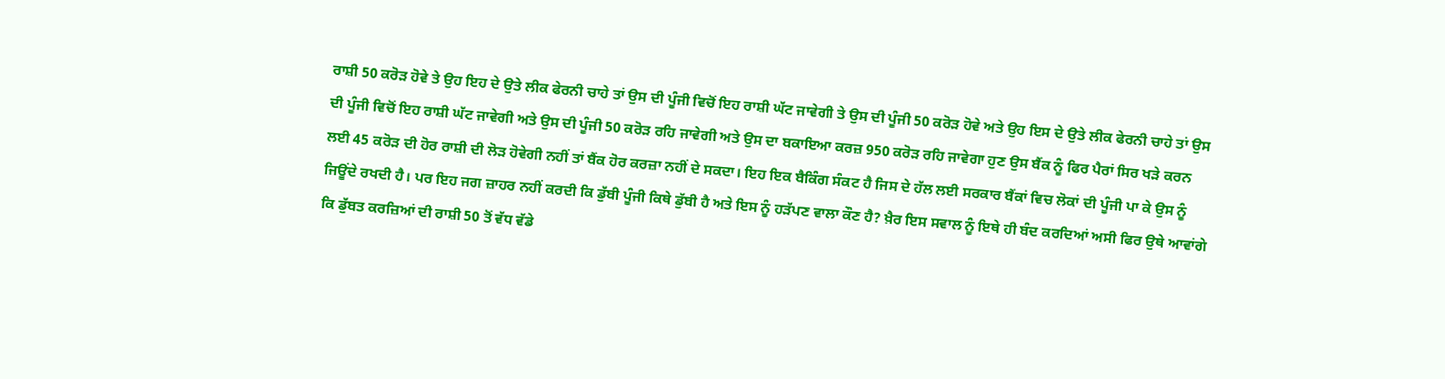ਰਾਸ਼ੀ 50 ਕਰੋੜ ਹੋਵੇ ਤੇ ਉਹ ਇਹ ਦੇ ਉਤੇ ਲੀਕ ਫੇਰਨੀ ਚਾਹੇ ਤਾਂ ਉਸ ਦੀ ਪੂੰਜੀ ਵਿਚੋਂ ਇਹ ਰਾਸ਼ੀ ਘੱਟ ਜਾਵੇਗੀ ਤੇ ਉਸ ਦੀ ਪੂੰਜੀ 50 ਕਰੋੜ ਹੋਵੇ ਅਤੇ ਉਹ ਇਸ ਦੇ ਉਤੇ ਲੀਕ ਫੇਰਨੀ ਚਾਹੇ ਤਾਂ ਉਸ ਦੀ ਪੂੰਜੀ ਵਿਚੋਂ ਇਹ ਰਾਸ਼ੀ ਘੱਟ ਜਾਵੇਗੀ ਅਤੇ ਉਸ ਦੀ ਪੂੰਜੀ 50 ਕਰੋੜ ਰਹਿ ਜਾਵੇਗੀ ਅਤੇ ਉਸ ਦਾ ਬਕਾਇਆ ਕਰਜ਼ 950 ਕਰੋੜ ਰਹਿ ਜਾਵੇਗਾ ਹੁਣ ਉਸ ਬੈਂਕ ਨੂੰ ਫਿਰ ਪੈਰਾਂ ਸਿਰ ਖੜੇ ਕਰਨ ਲਈ 45 ਕਰੋੜ ਦੀ ਹੋਰ ਰਾਸ਼ੀ ਦੀ ਲੋੜ ਹੋਵੇਗੀ ਨਹੀਂ ਤਾਂ ਬੈਂਕ ਹੋਰ ਕਰਜ਼ਾ ਨਹੀਂ ਦੇ ਸਕਦਾ। ਇਹ ਇਕ ਬੈਕਿੰਗ ਸੰਕਟ ਹੈ ਜਿਸ ਦੇ ਹੱਲ ਲਈ ਸਰਕਾਰ ਬੈਂਕਾਂ ਵਿਚ ਲੋਕਾਂ ਦੀ ਪੂੰਜੀ ਪਾ ਕੇ ਉਸ ਨੂੰ ਜਿਊਂਦੇ ਰਖਦੀ ਹੈ। ਪਰ ਇਹ ਜਗ ਜ਼ਾਹਰ ਨਹੀਂ ਕਰਦੀ ਕਿ ਡੁੱਬੀ ਪੂੰਜੀ ਕਿਥੇ ਡੁੱਬੀ ਹੈ ਅਤੇ ਇਸ ਨੂੰ ਹੜੱਪਣ ਵਾਲਾ ਕੌਣ ਹੈ? ਖ਼ੈਰ ਇਸ ਸਵਾਲ ਨੂੰ ਇਥੇ ਹੀ ਬੰਦ ਕਰਦਿਆਂ ਅਸੀ ਫਿਰ ਉਥੇ ਆਵਾਂਗੇ ਕਿ ਡੁੱਬਤ ਕਰਜ਼ਿਆਂ ਦੀ ਰਾਸ਼ੀ 50 ਤੋਂ ਵੱਧ ਵੱਡੇ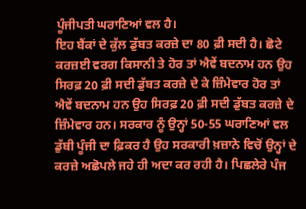ਪੂੰਜੀਪਤੀ ਘਰਾਣਿਆਂ ਵਲ ਹੈ।
ਇਹ ਬੈਂਕਾਂ ਦੇ ਕੁੱਲ ਡੁੱਬਤ ਕਰਜ਼ੇ ਦਾ 80 ਫ਼ੀ ਸਦੀ ਹੈ। ਛੋਟੇ ਕਰਜ਼ਈ ਵਰਗ ਕਿਸਾਨੀ ਤੇ ਹੋਰ ਤਾਂ ਐਵੇਂ ਬਦਨਾਮ ਹਨ ਉਹ ਸਿਰਫ਼ 20 ਫ਼ੀ ਸਦੀ ਡੁੱਬਤ ਕਰਜ਼ੇ ਦੇ ਕੇ ਜ਼ਿੰਮੇਵਾਰ ਹੋਰ ਤਾਂ ਐਵੇਂ ਬਦਨਾਮ ਹਨ ਉਹ ਸਿਰਫ਼ 20 ਫ਼ੀ ਸਦੀ ਡੁੱਬਤ ਕਰਜ਼ੇ ਦੇ ਜ਼ਿੰਮੇਵਾਰ ਹਨ। ਸਰਕਾਰ ਨੂੰ ਉਨ੍ਹਾਂ 50-55 ਘਰਾਣਿਆਂ ਵਲ ਡੁੱਬੀ ਪੂੰਜੀ ਦਾ ਫ਼ਿਕਰ ਹੈ ਉਹ ਸਰਕਾਰੀ ਖ਼ਜ਼ਾਨੇ ਵਿਚੋਂ ਉਨ੍ਹਾਂ ਦੇ ਕਰਜ਼ੇ ਅਛੋਪਲੇ ਜਹੇ ਹੀ ਅਦਾ ਕਰ ਰਹੀ ਹੈ। ਪਿਛਲੇਰੇ ਪੰਜ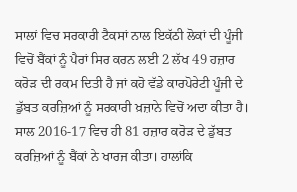ਸਾਲਾਂ ਵਿਚ ਸਰਕਾਰੀ ਟੈਕਸਾਂ ਨਾਲ ਇਕੱਠੀ ਲੋਕਾਂ ਦੀ ਪੂੰਜੀ ਵਿਚੋਂ ਬੈਂਕਾਂ ਨੂੰ ਪੈਰਾਂ ਸਿਰ ਕਰਨ ਲਈ 2 ਲੱਖ 49 ਹਜ਼ਾਰ ਕਰੋੜ ਦੀ ਰਕਮ ਦਿਤੀ ਹੈ ਜਾਂ ਕਹੋ ਵੱਡੇ ਕਾਰਪੋਰੇਟੀ ਪੂੰਜੀ ਦੇ ਡੁੱਬਤ ਕਰਜ਼ਿਆਂ ਨੂੰ ਸਰਕਾਰੀ ਖ਼ਜ਼ਾਨੇ ਵਿਚੋਂ ਅਦਾ ਕੀਤਾ ਹੈ। ਸਾਲ 2016-17 ਵਿਚ ਹੀ 81 ਹਜ਼ਾਰ ਕਰੋੜ ਦੇ ਡੁੱਬਤ ਕਰਜ਼ਿਆਂ ਨੂੰ ਬੈਂਕਾਂ ਨੇ ਖਾਰਜ ਕੀਤਾ। ਹਾਲਾਂਕਿ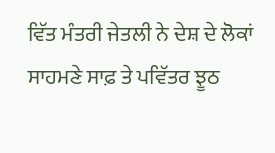ਵਿੱਤ ਮੰਤਰੀ ਜੇਤਲੀ ਨੇ ਦੇਸ਼ ਦੇ ਲੋਕਾਂ ਸਾਹਮਣੇ ਸਾਫ਼ ਤੇ ਪਵਿੱਤਰ ਝੂਠ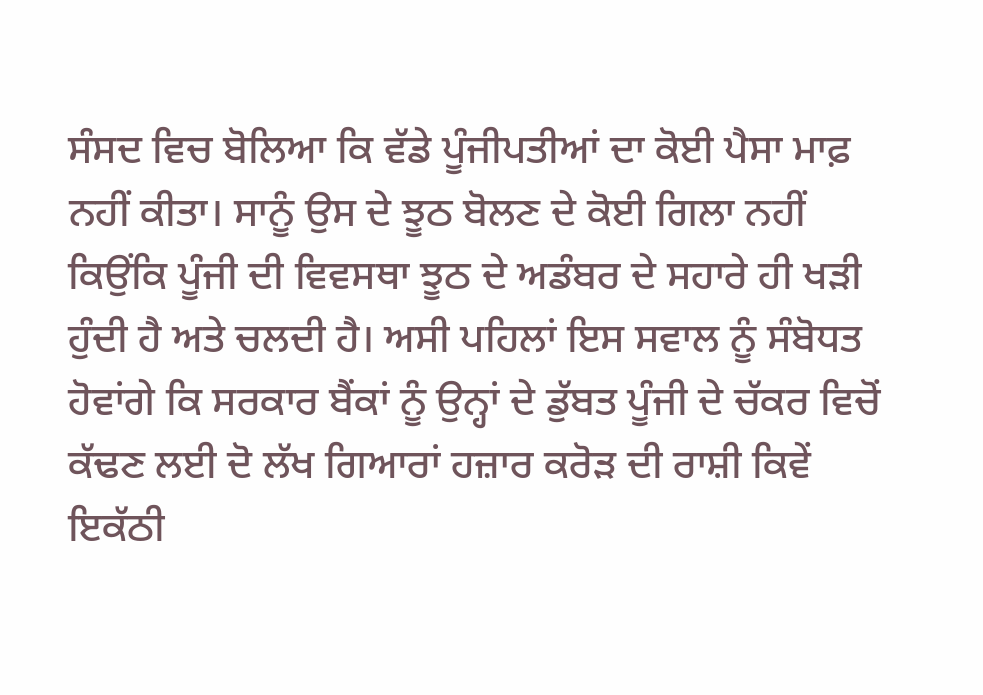ਸੰਸਦ ਵਿਚ ਬੋਲਿਆ ਕਿ ਵੱਡੇ ਪੂੰਜੀਪਤੀਆਂ ਦਾ ਕੋਈ ਪੈਸਾ ਮਾਫ਼ ਨਹੀਂ ਕੀਤਾ। ਸਾਨੂੰ ਉਸ ਦੇ ਝੂਠ ਬੋਲਣ ਦੇ ਕੋਈ ਗਿਲਾ ਨਹੀਂ ਕਿਉਂਕਿ ਪੂੰਜੀ ਦੀ ਵਿਵਸਥਾ ਝੂਠ ਦੇ ਅਡੰਬਰ ਦੇ ਸਹਾਰੇ ਹੀ ਖੜੀ ਹੁੰਦੀ ਹੈ ਅਤੇ ਚਲਦੀ ਹੈ। ਅਸੀ ਪਹਿਲਾਂ ਇਸ ਸਵਾਲ ਨੂੰ ਸੰਬੋਧਤ ਹੋਵਾਂਗੇ ਕਿ ਸਰਕਾਰ ਬੈਂਕਾਂ ਨੂੰ ਉਨ੍ਹਾਂ ਦੇ ਡੁੱਬਤ ਪੂੰਜੀ ਦੇ ਚੱਕਰ ਵਿਚੋਂ ਕੱਢਣ ਲਈ ਦੋ ਲੱਖ ਗਿਆਰਾਂ ਹਜ਼ਾਰ ਕਰੋੜ ਦੀ ਰਾਸ਼ੀ ਕਿਵੇਂ ਇਕੱਠੀ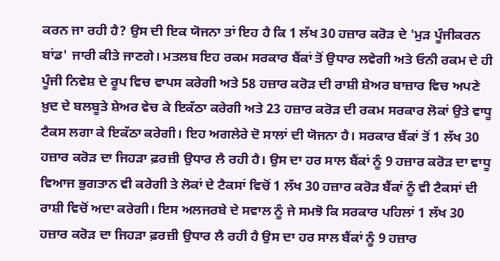ਕਰਨ ਜਾ ਰਹੀ ਹੈ? ਉਸ ਦੀ ਇਕ ਯੋਜਨਾ ਤਾਂ ਇਹ ਹੈ ਕਿ 1 ਲੱਖ 30 ਹਜ਼ਾਰ ਕਰੋੜ ਦੇ 'ਮੁੜ ਪੂੰਜੀਕਰਨ ਬਾਂਡ' ਜਾਰੀ ਕੀਤੇ ਜਾਣਗੇ। ਮਤਲਬ ਇਹ ਰਕਮ ਸਰਕਾਰ ਬੈਂਕਾਂ ਤੋਂ ਉਧਾਰ ਲਵੇਗੀ ਅਤੇ ਓਨੀ ਰਕਮ ਦੇ ਹੀ ਪੂੰਜੀ ਨਿਵੇਸ਼ ਦੇ ਰੂਪ ਵਿਚ ਵਾਪਸ ਕਰੇਗੀ ਅਤੇ 58 ਹਜ਼ਾਰ ਕਰੋੜ ਦੀ ਰਾਸ਼ੀ ਸ਼ੇਅਰ ਬਾਜ਼ਾਰ ਵਿਚ ਅਪਣੇ ਖ਼ੁਦ ਦੇ ਬਲਬੂਤੇ ਸ਼ੇਅਰ ਵੇਚ ਕੇ ਇਕੱਠਾ ਕਰੇਗੀ ਅਤੇ 23 ਹਜ਼ਾਰ ਕਰੋੜ ਦੀ ਰਕਮ ਸਰਕਾਰ ਲੋਕਾਂ ਉਤੇ ਵਾਧੂ ਟੈਕਸ ਲਗਾ ਕੇ ਇਕੱਠਾ ਕਰੇਗੀ। ਇਹ ਅਗਲੇਰੇ ਦੋ ਸਾਲਾਂ ਦੀ ਯੋਜਨਾ ਹੈ। ਸਰਕਾਰ ਬੈਂਕਾਂ ਤੋਂ 1 ਲੱਖ 30 ਹਜ਼ਾਰ ਕਰੋੜ ਦਾ ਜਿਹੜਾ ਫ਼ਰਜ਼ੀ ਉਧਾਰ ਲੈ ਰਹੀ ਹੈ। ਉਸ ਦਾ ਹਰ ਸਾਲ ਬੈਂਕਾਂ ਨੂੰ 9 ਹਜ਼ਾਰ ਕਰੋੜ ਦਾ ਵਾਧੂ ਵਿਆਜ ਭੁਗਤਾਨ ਵੀ ਕਰੇਗੀ ਤੇ ਲੋਕਾਂ ਦੇ ਟੈਕਸਾਂ ਵਿਚੋਂ 1 ਲੱਖ 30 ਹਜ਼ਾਰ ਕਰੋੜ ਬੈਂਕਾਂ ਨੂੰ ਵੀ ਟੈਕਸਾਂ ਦੀ ਰਾਸ਼ੀ ਵਿਚੋਂ ਅਦਾ ਕਰੇਗੀ। ਇਸ ਅਲਜਰਬੇ ਦੇ ਸਵਾਲ ਨੂੰ ਜੇ ਸਮਝੋ ਕਿ ਸਰਕਾਰ ਪਹਿਲਾਂ 1 ਲੱਖ 30 ਹਜ਼ਾਰ ਕਰੋੜ ਦਾ ਜਿਹੜਾ ਫ਼ਰਜ਼ੀ ਉਧਾਰ ਲੈ ਰਹੀ ਹੈ ਉਸ ਦਾ ਹਰ ਸਾਲ ਬੈਂਕਾਂ ਨੂੰ 9 ਹਜ਼ਾਰ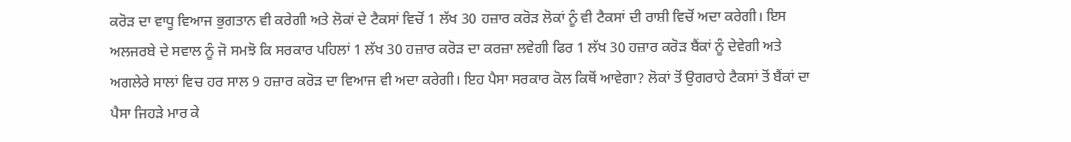ਕਰੋੜ ਦਾ ਵਾਧੂ ਵਿਆਜ ਭੁਗਤਾਨ ਵੀ ਕਰੇਗੀ ਅਤੇ ਲੋਕਾਂ ਦੇ ਟੈਕਸਾਂ ਵਿਚੋਂ 1 ਲੱਖ 30 ਹਜ਼ਾਰ ਕਰੋੜ ਲੋਕਾਂ ਨੂੰ ਵੀ ਟੈਕਸਾਂ ਦੀ ਰਾਸ਼ੀ ਵਿਚੋਂ ਅਦਾ ਕਰੇਗੀ। ਇਸ ਅਲਜਰਬੇ ਦੇ ਸਵਾਲ ਨੂੰ ਜੋ ਸਮਝੋ ਕਿ ਸਰਕਾਰ ਪਹਿਲਾਂ 1 ਲੱਖ 30 ਹਜ਼ਾਰ ਕਰੋੜ ਦਾ ਕਰਜ਼ਾ ਲਵੇਗੀ ਫਿਰ 1 ਲੱਖ 30 ਹਜ਼ਾਰ ਕਰੋੜ ਬੈਂਕਾਂ ਨੂੰ ਦੇਵੇਗੀ ਅਤੇ ਅਗਲੇਰੇ ਸਾਲਾਂ ਵਿਚ ਹਰ ਸਾਲ 9 ਹਜ਼ਾਰ ਕਰੋੜ ਦਾ ਵਿਆਜ ਵੀ ਅਦਾ ਕਰੇਗੀ। ਇਹ ਪੈਸਾ ਸਰਕਾਰ ਕੋਲ ਕਿਥੋਂ ਆਵੇਗਾ? ਲੋਕਾਂ ਤੋਂ ਉਗਰਾਹੇ ਟੈਕਸਾਂ ਤੋਂ ਬੈਂਕਾਂ ਦਾ ਪੈਸਾ ਜਿਹੜੇ ਮਾਰ ਕੇ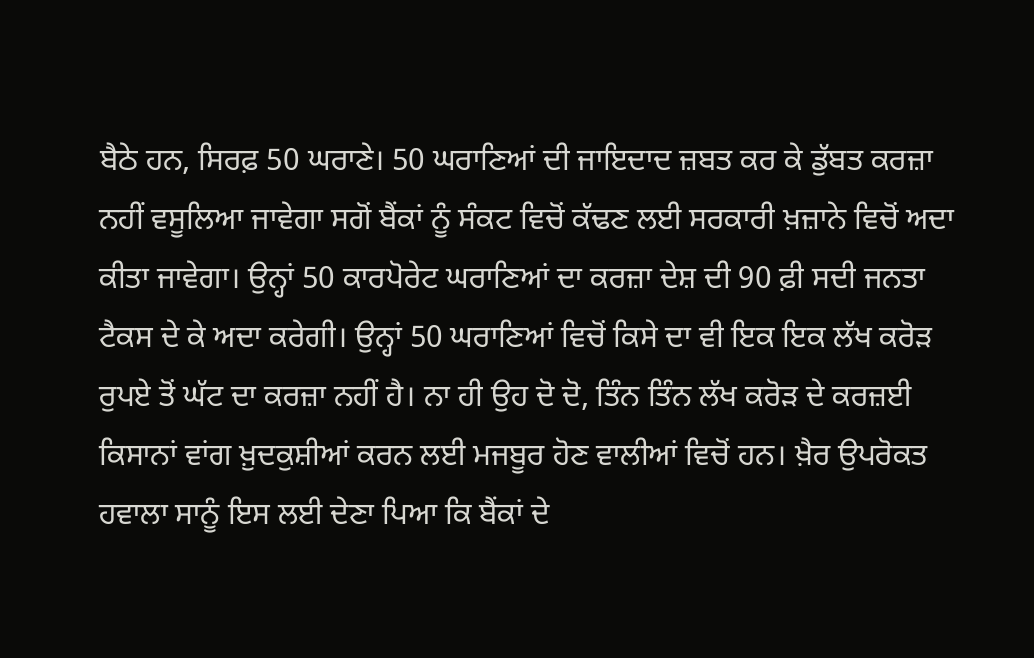ਬੈਠੇ ਹਨ, ਸਿਰਫ਼ 50 ਘਰਾਣੇ। 50 ਘਰਾਣਿਆਂ ਦੀ ਜਾਇਦਾਦ ਜ਼ਬਤ ਕਰ ਕੇ ਡੁੱਬਤ ਕਰਜ਼ਾ ਨਹੀਂ ਵਸੂਲਿਆ ਜਾਵੇਗਾ ਸਗੋਂ ਬੈਂਕਾਂ ਨੂੰ ਸੰਕਟ ਵਿਚੋਂ ਕੱਢਣ ਲਈ ਸਰਕਾਰੀ ਖ਼ਜ਼ਾਨੇ ਵਿਚੋਂ ਅਦਾ ਕੀਤਾ ਜਾਵੇਗਾ। ਉਨ੍ਹਾਂ 50 ਕਾਰਪੋਰੇਟ ਘਰਾਣਿਆਂ ਦਾ ਕਰਜ਼ਾ ਦੇਸ਼ ਦੀ 90 ਫ਼ੀ ਸਦੀ ਜਨਤਾ ਟੈਕਸ ਦੇ ਕੇ ਅਦਾ ਕਰੇਗੀ। ਉਨ੍ਹਾਂ 50 ਘਰਾਣਿਆਂ ਵਿਚੋਂ ਕਿਸੇ ਦਾ ਵੀ ਇਕ ਇਕ ਲੱਖ ਕਰੋੜ ਰੁਪਏ ਤੋਂ ਘੱਟ ਦਾ ਕਰਜ਼ਾ ਨਹੀਂ ਹੈ। ਨਾ ਹੀ ਉਹ ਦੋ ਦੋ, ਤਿੰਨ ਤਿੰਨ ਲੱਖ ਕਰੋੜ ਦੇ ਕਰਜ਼ਈ ਕਿਸਾਨਾਂ ਵਾਂਗ ਖ਼ੁਦਕੁਸ਼ੀਆਂ ਕਰਨ ਲਈ ਮਜਬੂਰ ਹੋਣ ਵਾਲੀਆਂ ਵਿਚੋਂ ਹਨ। ਖ਼ੈਰ ਉਪਰੋਕਤ ਹਵਾਲਾ ਸਾਨੂੰ ਇਸ ਲਈ ਦੇਣਾ ਪਿਆ ਕਿ ਬੈਂਕਾਂ ਦੇ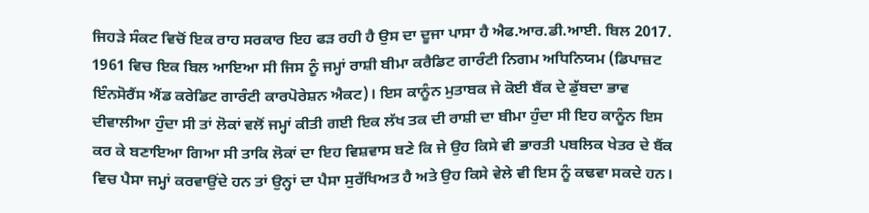ਜਿਹੜੇ ਸੰਕਟ ਵਿਚੋਂ ਇਕ ਰਾਹ ਸਰਕਾਰ ਇਹ ਫੜ ਰਹੀ ਹੈ ਉਸ ਦਾ ਦੂਜਾ ਪਾਸਾ ਹੈ ਐਫ.ਆਰ.ਡੀ.ਆਈ. ਬਿਲ 2017. 1961 ਵਿਚ ਇਕ ਬਿਲ ਆਇਆ ਸੀ ਜਿਸ ਨੂੰ ਜਮ੍ਹਾਂ ਰਾਸ਼ੀ ਬੀਮਾ ਕਰੈਡਿਟ ਗਾਰੰਟੀ ਨਿਗਮ ਅਧਿਨਿਯਮ (ਡਿਪਾਜ਼ਟ ਇੰਨਸੋਰੈਂਸ ਐਂਡ ਕਰੇਡਿਟ ਗਾਰੰਟੀ ਕਾਰਪੋਰੇਸ਼ਨ ਐਕਟ)। ਇਸ ਕਾਨੂੰਨ ਮੁਤਾਬਕ ਜੇ ਕੋਈ ਬੈਂਕ ਦੇ ਡੁੱਬਦਾ ਭਾਵ ਦੀਵਾਲੀਆ ਹੁੰਦਾ ਸੀ ਤਾਂ ਲੋਕਾਂ ਵਲੋਂ ਜਮ੍ਹਾਂ ਕੀਤੀ ਗਈ ਇਕ ਲੱਖ ਤਕ ਦੀ ਰਾਸ਼ੀ ਦਾ ਬੀਮਾ ਹੁੰਦਾ ਸੀ ਇਹ ਕਾਨੂੰਨ ਇਸ ਕਰ ਕੇ ਬਣਾਇਆ ਗਿਆ ਸੀ ਤਾਕਿ ਲੋਕਾਂ ਦਾ ਇਹ ਵਿਸ਼ਵਾਸ ਬਣੇ ਕਿ ਜੇ ਉਹ ਕਿਸੇ ਵੀ ਭਾਰਤੀ ਪਬਲਿਕ ਖੇਤਰ ਦੇ ਬੈਂਕ ਵਿਚ ਪੈਸਾ ਜਮ੍ਹਾਂ ਕਰਵਾਉਂਦੇ ਹਨ ਤਾਂ ਉਨ੍ਹਾਂ ਦਾ ਪੈਸਾ ਸੁਰੱਖਿਅਤ ਹੈ ਅਤੇ ਉਹ ਕਿਸੇ ਵੇਲੇ ਵੀ ਇਸ ਨੂੰ ਕਢਵਾ ਸਕਦੇ ਹਨ।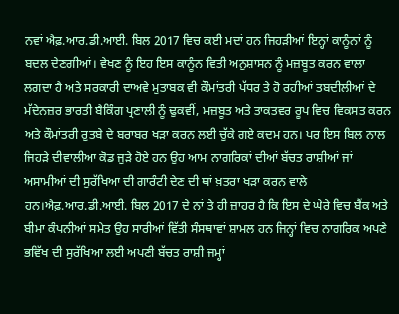ਨਵਾਂ ਐਫ਼.ਆਰ.ਡੀ.ਆਈ. ਬਿਲ 2017 ਵਿਚ ਕਈ ਮਦਾਂ ਹਨ ਜਿਹੜੀਆਂ ਇਨ੍ਹਾਂ ਕਾਨੂੰਨਾਂ ਨੂੰ ਬਦਲ ਦੇਣਗੀਆਂ। ਵੇਖਣ ਨੂੰ ਇਹ ਇਸ ਕਾਨੂੰਨ ਵਿਤੀ ਅਨੁਸ਼ਾਸਨ ਨੂੰ ਮਜ਼ਬੂਤ ਕਰਨ ਵਾਲਾ ਲਗਦਾ ਹੈ ਅਤੇ ਸਰਕਾਰੀ ਦਾਅਵੇ ਮੁਤਾਬਕ ਵੀ ਕੌਮਾਂਤਰੀ ਪੱਧਰ ਤੇ ਹੋ ਰਹੀਆਂ ਤਬਦੀਲੀਆਂ ਦੇ ਮੱਦੇਨਜ਼ਰ ਭਾਰਤੀ ਬੈਕਿੰਗ ਪ੍ਰਣਾਲੀ ਨੂੰ ਢੁਕਵੀਂ, ਮਜ਼ਬੂਤ ਅਤੇ ਤਾਕਤਵਰ ਰੂਪ ਵਿਚ ਵਿਕਸਤ ਕਰਨ ਅਤੇ ਕੌਮਾਂਤਰੀ ਰੁਤਬੇ ਦੇ ਬਰਾਬਰ ਖੜਾ ਕਰਨ ਲਈ ਚੁੱਕੇ ਗਏ ਕਦਮ ਹਨ। ਪਰ ਇਸ ਬਿਲ ਨਾਲ ਜਿਹੜੇ ਦੀਵਾਲੀਆ ਕੋਡ ਜੁੜੇ ਹੋਏ ਹਨ ਉਹ ਆਮ ਨਾਗਰਿਕਾਂ ਦੀਆਂ ਬੱਚਤ ਰਾਸ਼ੀਆਂ ਜਾਂ ਅਸਾਮੀਆਂ ਦੀ ਸੁਰੱਖਿਆ ਦੀ ਗਾਰੰਟੀ ਦੇਣ ਦੀ ਥਾਂ ਖ਼ਤਰਾ ਖੜਾ ਕਰਨ ਵਾਲੇ ਹਨ।ਐਫ਼.ਆਰ.ਡੀ.ਆਈ. ਬਿਲ 2017 ਦੇ ਨਾਂ ਤੇ ਹੀ ਜ਼ਾਹਰ ਹੈ ਕਿ ਇਸ ਦੇ ਘੇਰੇ ਵਿਚ ਬੈਂਕ ਅਤੇ ਬੀਮਾ ਕੰਪਨੀਆਂ ਸਮੇਤ ਉਹ ਸਾਰੀਆਂ ਵਿੱਤੀ ਸੰਸਥਾਵਾਂ ਸ਼ਾਮਲ ਹਨ ਜਿਨ੍ਹਾਂ ਵਿਚ ਨਾਗਰਿਕ ਅਪਣੇ ਭਵਿੱਖ ਦੀ ਸੁਰੱਖਿਆ ਲਈ ਅਪਣੀ ਬੱਚਤ ਰਾਸ਼ੀ ਜਮ੍ਹਾਂ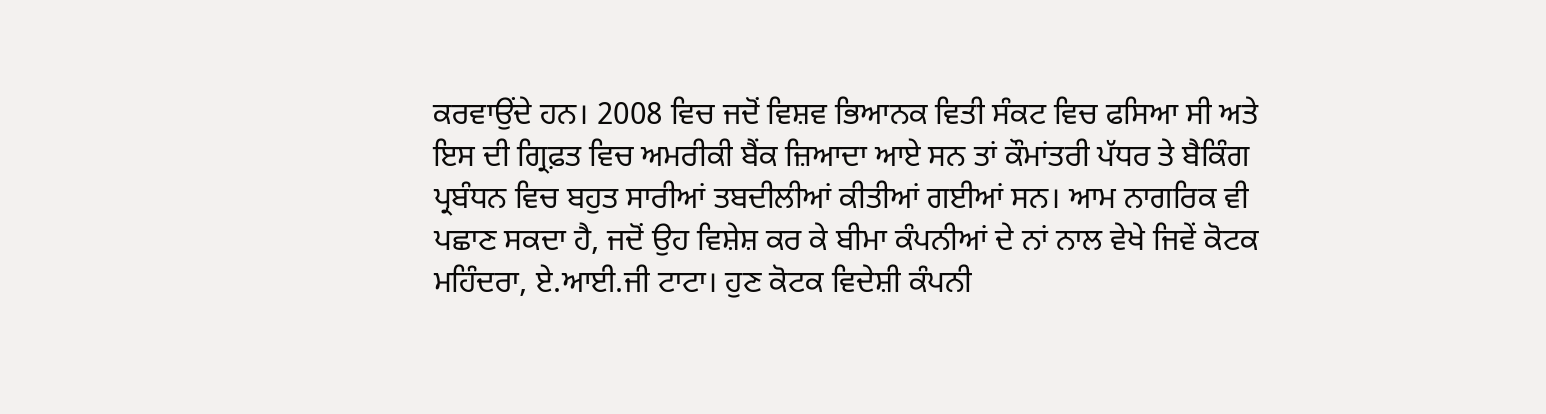ਕਰਵਾਉਂਦੇ ਹਨ। 2008 ਵਿਚ ਜਦੋਂ ਵਿਸ਼ਵ ਭਿਆਨਕ ਵਿਤੀ ਸੰਕਟ ਵਿਚ ਫਸਿਆ ਸੀ ਅਤੇ ਇਸ ਦੀ ਗ੍ਰਿਫ਼ਤ ਵਿਚ ਅਮਰੀਕੀ ਬੈਂਕ ਜ਼ਿਆਦਾ ਆਏ ਸਨ ਤਾਂ ਕੌਮਾਂਤਰੀ ਪੱਧਰ ਤੇ ਬੈਕਿੰਗ ਪ੍ਰਬੰਧਨ ਵਿਚ ਬਹੁਤ ਸਾਰੀਆਂ ਤਬਦੀਲੀਆਂ ਕੀਤੀਆਂ ਗਈਆਂ ਸਨ। ਆਮ ਨਾਗਰਿਕ ਵੀ ਪਛਾਣ ਸਕਦਾ ਹੈ, ਜਦੋਂ ਉਹ ਵਿਸ਼ੇਸ਼ ਕਰ ਕੇ ਬੀਮਾ ਕੰਪਨੀਆਂ ਦੇ ਨਾਂ ਨਾਲ ਵੇਖੇ ਜਿਵੇਂ ਕੋਟਕ ਮਹਿੰਦਰਾ, ਏ.ਆਈ.ਜੀ ਟਾਟਾ। ਹੁਣ ਕੋਟਕ ਵਿਦੇਸ਼ੀ ਕੰਪਨੀ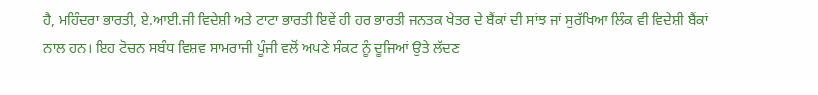ਹੈ, ਮਹਿੰਦਰਾ ਭਾਰਤੀ, ਏ.ਆਈ.ਜੀ ਵਿਦੇਸ਼ੀ ਅਤੇ ਟਾਟਾ ਭਾਰਤੀ ਇਵੇਂ ਹੀ ਹਰ ਭਾਰਤੀ ਜਨਤਕ ਖੇਤਰ ਦੇ ਬੈਂਕਾਂ ਦੀ ਸਾਂਝ ਜਾਂ ਸੁਰੱਖਿਆ ਲਿੰਕ ਵੀ ਵਿਦੇਸ਼ੀ ਬੈਂਕਾਂ ਨਾਲ ਹਨ। ਇਹ ਟੋਚਨ ਸਬੰਧ ਵਿਸ਼ਵ ਸਾਮਰਾਜੀ ਪੂੰਜੀ ਵਲੋਂ ਅਪਣੇ ਸੰਕਟ ਨੂੰ ਦੂਜਿਆਂ ਉਤੇ ਲੱਦਣ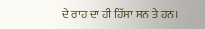ਦੇ ਰਾਹ ਦਾ ਹੀ ਹਿੱਸਾ ਸਨ ਤੇ ਹਨ।